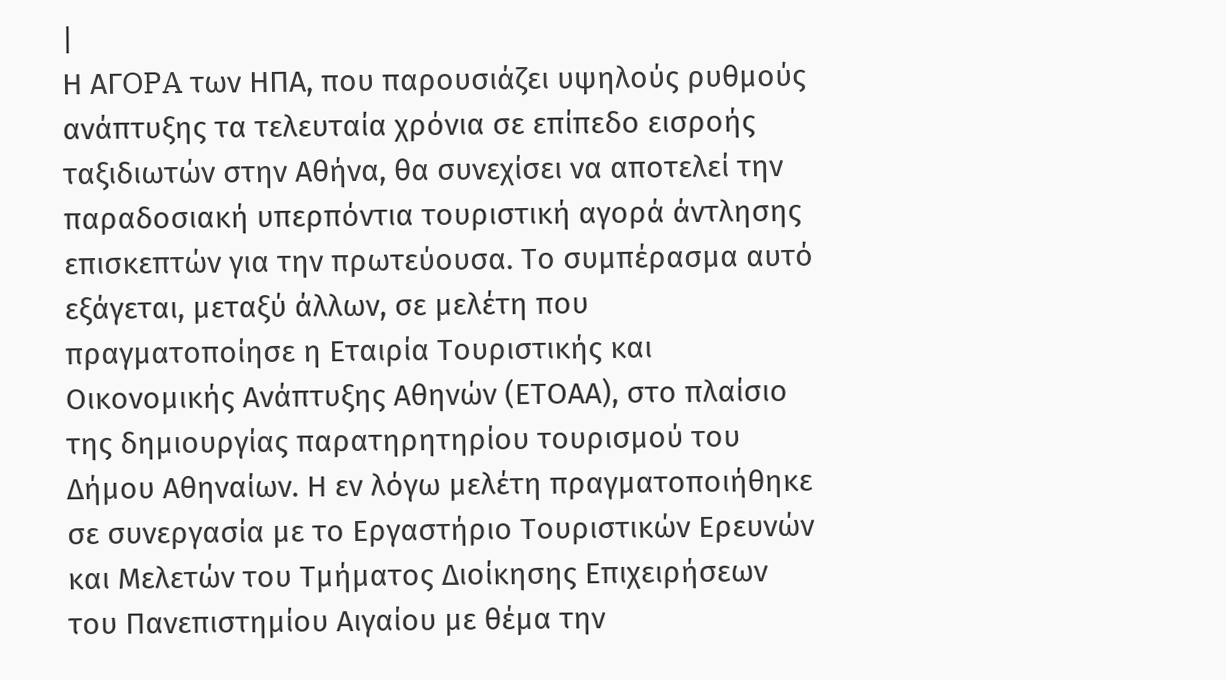|
Η AΓOPA των ΗΠΑ, που παρουσιάζει υψηλούς ρυθμούς ανάπτυξης τα τελευταία χρόνια σε επίπεδο εισροής ταξιδιωτών στην Αθήνα, θα συνεχίσει να αποτελεί την παραδοσιακή υπερπόντια τουριστική αγορά άντλησης επισκεπτών για την πρωτεύουσα. Το συμπέρασμα αυτό εξάγεται, μεταξύ άλλων, σε μελέτη που πραγματοποίησε η Εταιρία Τουριστικής και Οικονομικής Ανάπτυξης Αθηνών (ΕΤΟΑΑ), στο πλαίσιο της δημιουργίας παρατηρητηρίου τουρισμού του Δήμου Αθηναίων. Η εν λόγω μελέτη πραγματοποιήθηκε σε συνεργασία με το Εργαστήριο Τουριστικών Ερευνών και Μελετών του Τμήματος Διοίκησης Επιχειρήσεων του Πανεπιστημίου Αιγαίου με θέμα την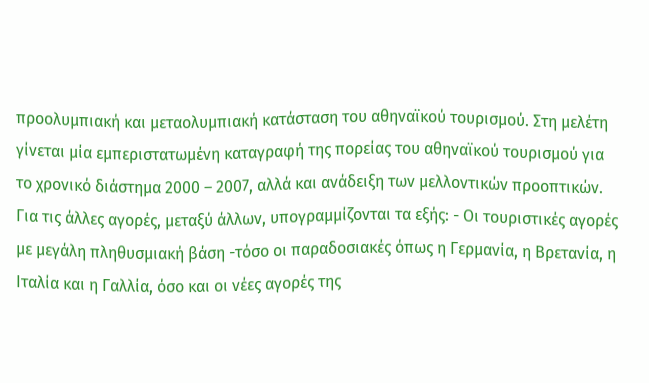προολυμπιακή και μεταολυμπιακή κατάσταση του αθηναϊκού τουρισμού. Στη μελέτη γίνεται μία εμπεριστατωμένη καταγραφή της πορείας του αθηναϊκού τουρισμού για το χρονικό διάστημα 2000 – 2007, αλλά και ανάδειξη των μελλοντικών προοπτικών. Για τις άλλες αγορές, μεταξύ άλλων, υπογραμμίζονται τα εξής: - Οι τουριστικές αγορές με μεγάλη πληθυσμιακή βάση -τόσο οι παραδοσιακές όπως η Γερμανία, η Βρετανία, η Ιταλία και η Γαλλία, όσο και οι νέες αγορές της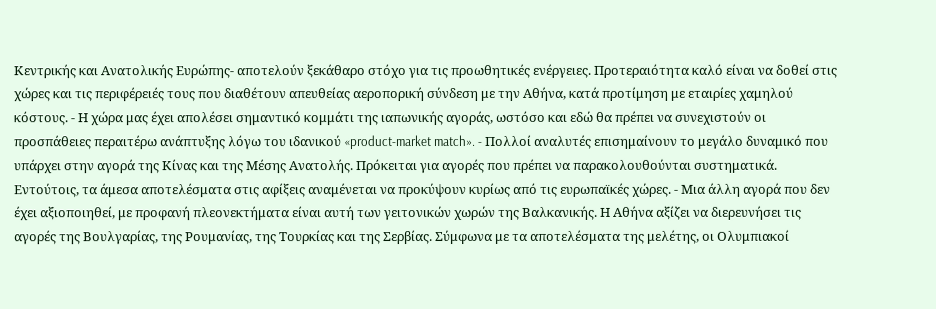Κεντρικής και Ανατολικής Ευρώπης- αποτελούν ξεκάθαρο στόχο για τις προωθητικές ενέργειες. Προτεραιότητα καλό είναι να δοθεί στις χώρες και τις περιφέρειές τους που διαθέτουν απευθείας αεροπορική σύνδεση με την Αθήνα, κατά προτίμηση με εταιρίες χαμηλού κόστους. - Η χώρα μας έχει απολέσει σημαντικό κομμάτι της ιαπωνικής αγοράς, ωστόσο και εδώ θα πρέπει να συνεχιστούν οι προσπάθειες περαιτέρω ανάπτυξης λόγω του ιδανικού «product-market match». - Πολλοί αναλυτές επισημαίνουν το μεγάλο δυναμικό που υπάρχει στην αγορά της Κίνας και της Μέσης Ανατολής. Πρόκειται για αγορές που πρέπει να παρακολουθούνται συστηματικά. Εντούτοις, τα άμεσα αποτελέσματα στις αφίξεις αναμένεται να προκύψουν κυρίως από τις ευρωπαϊκές χώρες. - Μια άλλη αγορά που δεν έχει αξιοποιηθεί, με προφανή πλεονεκτήματα είναι αυτή των γειτονικών χωρών της Βαλκανικής. Η Αθήνα αξίζει να διερευνήσει τις αγορές της Βουλγαρίας, της Ρουμανίας, της Τουρκίας και της Σερβίας. Σύμφωνα με τα αποτελέσματα της μελέτης, οι Ολυμπιακοί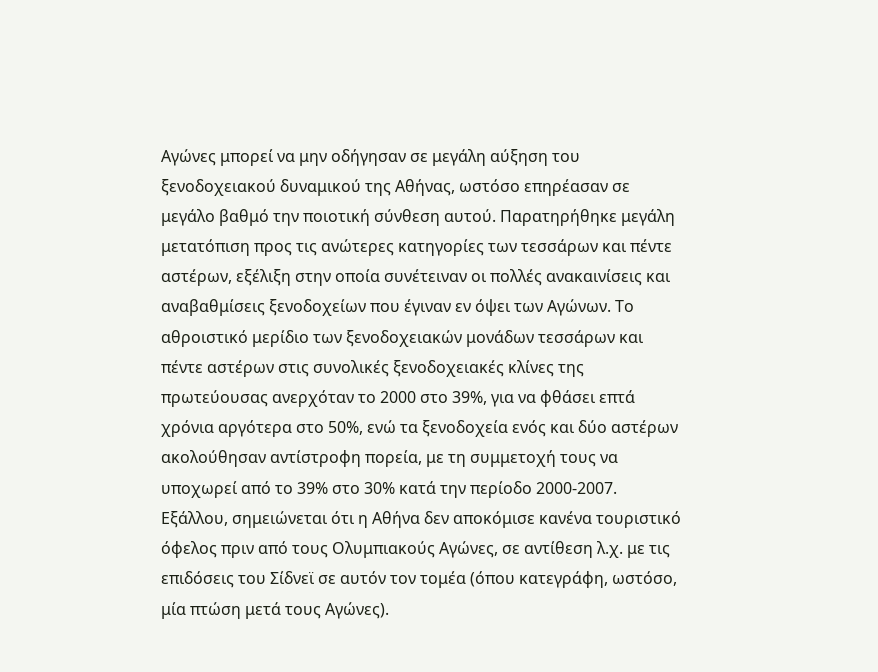Αγώνες μπορεί να μην οδήγησαν σε μεγάλη αύξηση του ξενοδοχειακού δυναμικού της Αθήνας, ωστόσο επηρέασαν σε μεγάλο βαθμό την ποιοτική σύνθεση αυτού. Παρατηρήθηκε μεγάλη μετατόπιση προς τις ανώτερες κατηγορίες των τεσσάρων και πέντε αστέρων, εξέλιξη στην οποία συνέτειναν οι πολλές ανακαινίσεις και αναβαθμίσεις ξενοδοχείων που έγιναν εν όψει των Αγώνων. Το αθροιστικό μερίδιο των ξενοδοχειακών μονάδων τεσσάρων και πέντε αστέρων στις συνολικές ξενοδοχειακές κλίνες της πρωτεύουσας ανερχόταν το 2000 στο 39%, για να φθάσει επτά χρόνια αργότερα στο 50%, ενώ τα ξενοδοχεία ενός και δύο αστέρων ακολούθησαν αντίστροφη πορεία, με τη συμμετοχή τους να υποχωρεί από το 39% στο 30% κατά την περίοδο 2000-2007. Εξάλλου, σημειώνεται ότι η Αθήνα δεν αποκόμισε κανένα τουριστικό όφελος πριν από τους Ολυμπιακούς Αγώνες, σε αντίθεση λ.χ. με τις επιδόσεις του Σίδνεϊ σε αυτόν τον τομέα (όπου κατεγράφη, ωστόσο, μία πτώση μετά τους Αγώνες).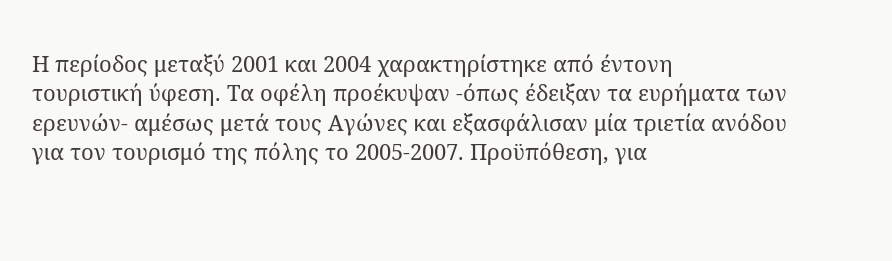Η περίοδος μεταξύ 2001 και 2004 χαρακτηρίστηκε από έντονη τουριστική ύφεση. Τα οφέλη προέκυψαν -όπως έδειξαν τα ευρήματα των ερευνών- αμέσως μετά τους Αγώνες και εξασφάλισαν μία τριετία ανόδου για τον τουρισμό της πόλης το 2005-2007. Προϋπόθεση, για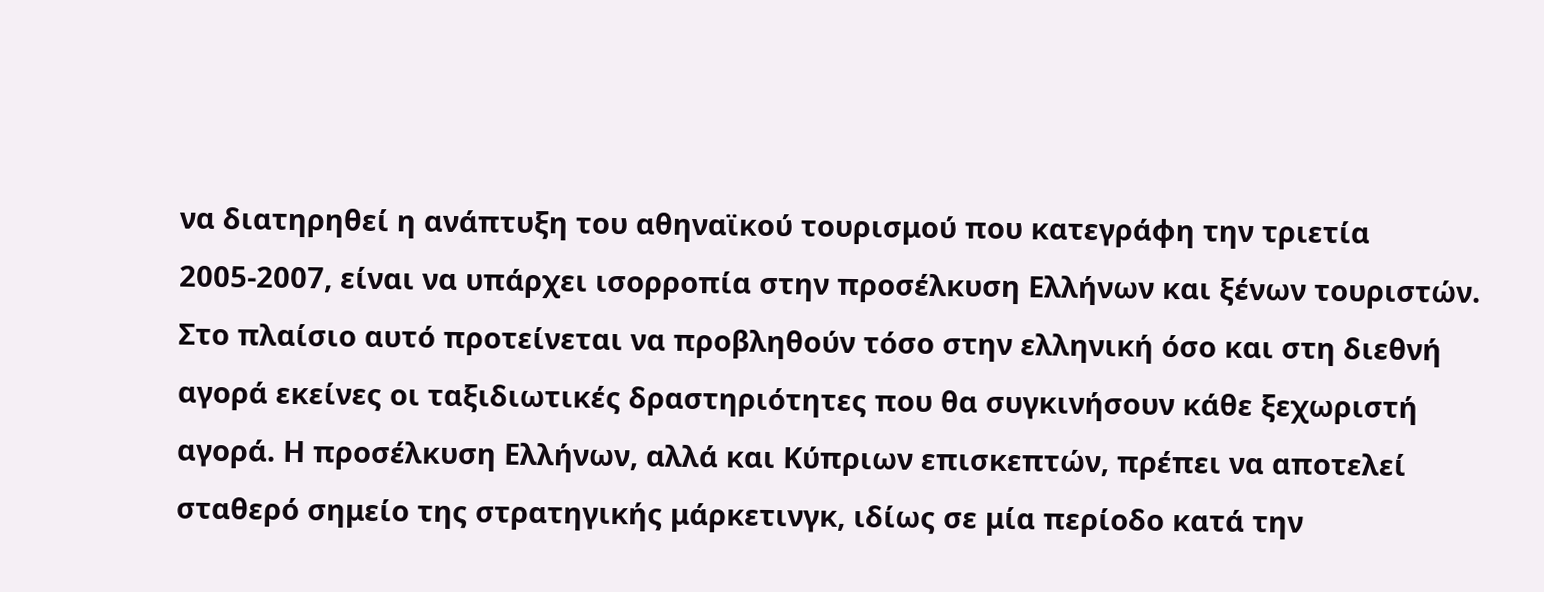να διατηρηθεί η ανάπτυξη του αθηναϊκού τουρισμού που κατεγράφη την τριετία 2005-2007, είναι να υπάρχει ισορροπία στην προσέλκυση Ελλήνων και ξένων τουριστών. Στο πλαίσιο αυτό προτείνεται να προβληθούν τόσο στην ελληνική όσο και στη διεθνή αγορά εκείνες οι ταξιδιωτικές δραστηριότητες που θα συγκινήσουν κάθε ξεχωριστή αγορά. Η προσέλκυση Ελλήνων, αλλά και Κύπριων επισκεπτών, πρέπει να αποτελεί σταθερό σημείο της στρατηγικής μάρκετινγκ, ιδίως σε μία περίοδο κατά την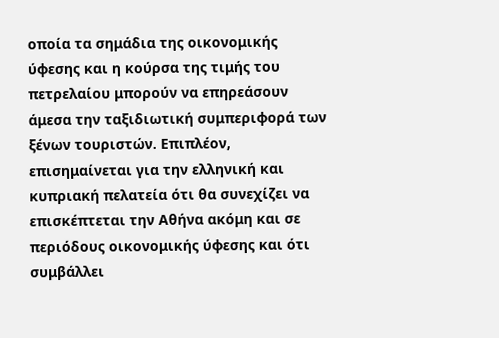οποία τα σημάδια της οικονομικής ύφεσης και η κούρσα της τιμής του πετρελαίου μπορούν να επηρεάσουν άμεσα την ταξιδιωτική συμπεριφορά των ξένων τουριστών. Επιπλέον, επισημαίνεται για την ελληνική και κυπριακή πελατεία ότι θα συνεχίζει να επισκέπτεται την Αθήνα ακόμη και σε περιόδους οικονομικής ύφεσης και ότι συμβάλλει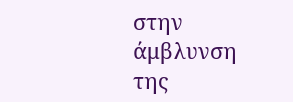στην άμβλυνση της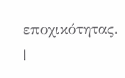εποχικότητας.
|